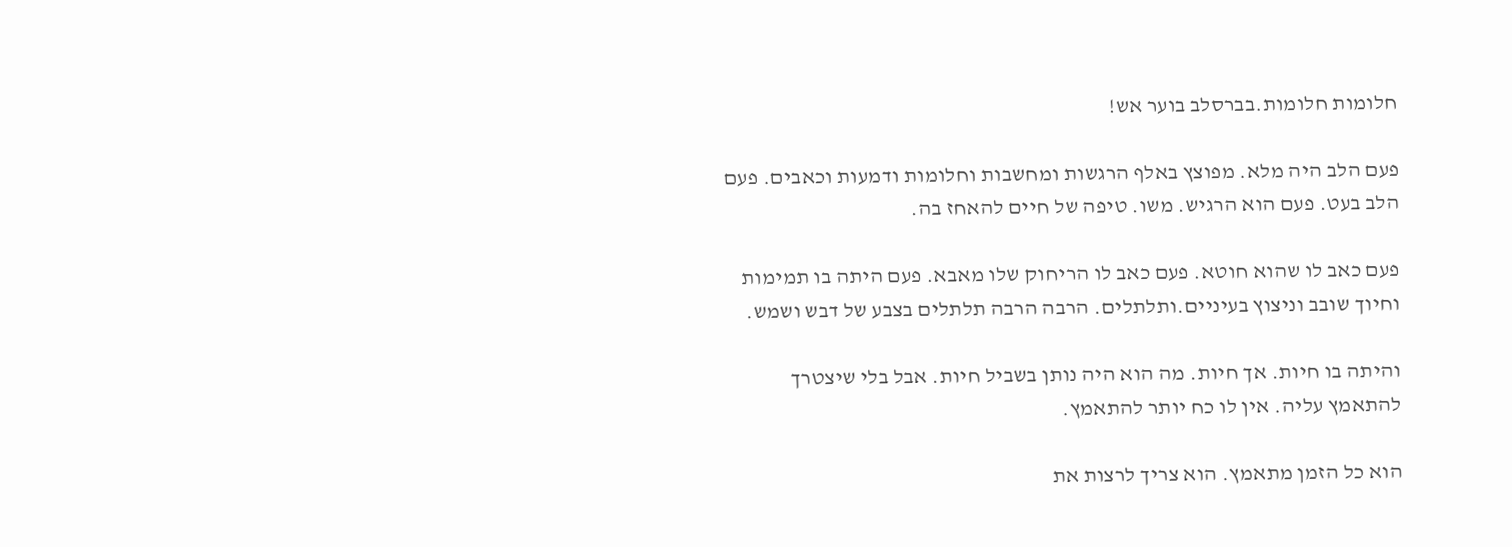חלומות חלומות.בברסלב בוער אש!

פעם הלב היה מלא. מפוצץ באלף הרגשות ומחשבות וחלומות ודמעות וכאבים. פעם הלב בעט. פעם הוא הרגיש. משו. טיפה של חיים להאחז בה.

פעם כאב לו שהוא חוטא. פעם כאב לו הריחוק שלו מאבא. פעם היתה בו תמימות וחיוך שובב וניצוץ בעיניים.ותלתלים. הרבה הרבה תלתלים בצבע של דבש ושמש.

והיתה בו חיות. אך חיות. מה הוא היה נותן בשביל חיות. אבל בלי שיצטרך להתאמץ עליה. אין לו כח יותר להתאמץ.

הוא כל הזמן מתאמץ. הוא צריך לרצות את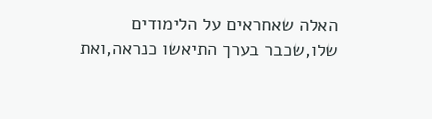האלה שאחראים על הלימודים שלו,שכבר בערך התיאשו כנראה,ואת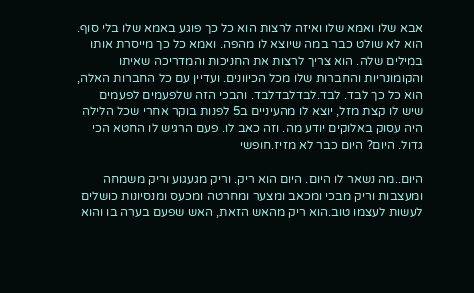אבא שלו ואמא שלו ואיזה לרצות הוא כל כך פוגע באמא שלו בלי סוף. הוא לא שולט כבר במה שיוצא לו מהפה. ואמא כל כך מייסרת אותו במילים שלה. הוא צריך לרצות את החניכות והמדריכה שאיתו והקומונריות והחברות שלו מכל הכיוונים. ועדיין עם כל החברות האלה, הוא כל כך לבד. לבד.לבדלבדלבד. והבכי הזה שלפעמים לפעמים שיש לו קצת מזל, יוצא לו מהעיניים ב5 לפנות בוקר אחרי שכל הלילה היה עסוק באלוקים יודע מה. וזה כאב לו. פעם הרגיש לו החטא הכי גדול. היום? היום כבר לא מזיז.חופשי

היום..מה נשאר לו היום. היום הוא ריק. וריק מגעגוע וריק משמחה ומעצבות וריק מבכי ומכאב ומצער ומחרטה ומכעס ומנסיונות כושלים לעשות לעצמו טוב.הוא ריק מהאש הזאת, האש שפעם בערה בו והוא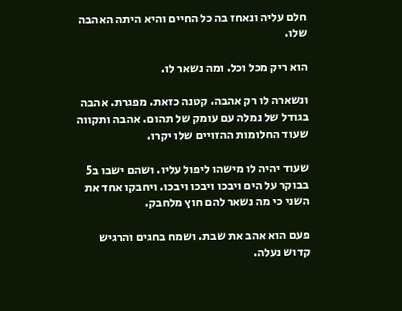חלם עליה ונאחז בה כל החיים והיא היתה האהבה שלו.

הוא ריק מכל וכל. ומה נשאר לו.

ונשארה לו רק אהבה. קטנה כזאת. מפגרת. אהבה בגודל של נמלה עם עומק של תהום. אהבה ותקווה שעוד החלומות ההזויים שלו יקרו.

שעוד יהיה לו מישהו ליפול עליו. ושהם ישבו ב5 בבוקר על הים ויבכו ויבכו ויבכו. ויחבקו אחד את השני כי מה נשאר להם חוץ מלחבק.

פעם הוא אהב את שבת. ושמח בחגים והרגיש קדוש נעלה.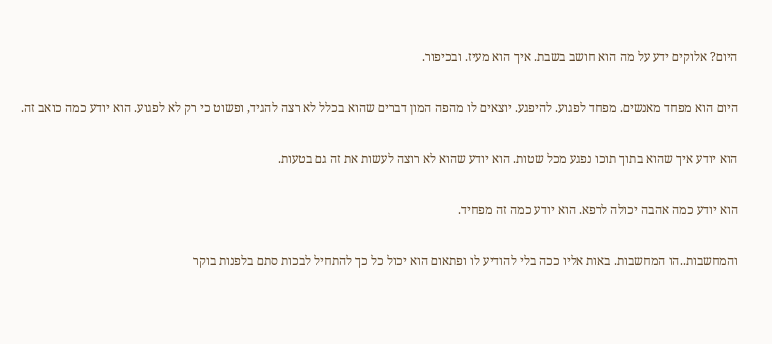היום? אלוקים ידע על מה הוא חושב בשבת. איך הוא מעיז. ובכיפור.

היום הוא מפחד מאנשים. מפחד לפגוע. להיפגע. יוצאים לו מהפה המון דברים שהוא בכלל לא רצה להגיד, ופשוט כי רק לא לפגוע. הוא יודע כמה כואב זה.

הוא יודע איך שהוא בתוך תוכו נפגע מכל שטות. הוא יודע שהוא לא רוצה לעשות את זה גם בטעות.

הוא יודע כמה אהבה יכולה לרפא. הוא יודע כמה זה מפחיד.

והמחשבות..הו המחשבות. באות אליו ככה בלי להודיע לו ופתאום הוא יכול כל כך להתחיל לבכות סתם בלפנות בוקר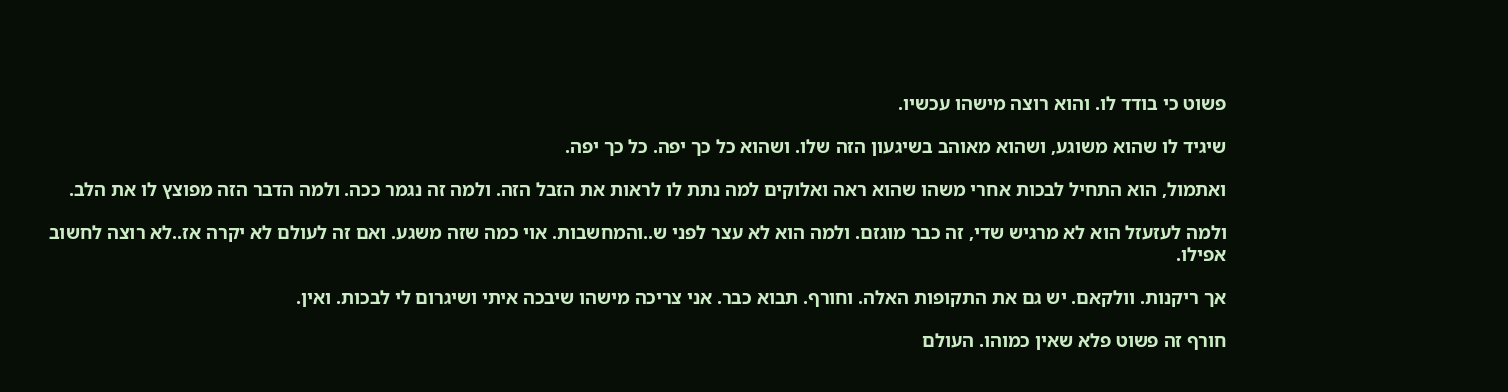פשוט כי בודד לו. והוא רוצה מישהו עכשיו.

שיגיד לו שהוא משוגע, ושהוא מאוהב בשיגעון הזה שלו. ושהוא כל כך יפה. כל כך יפה.

ואתמול, הוא התחיל לבכות אחרי משהו שהוא ראה ואלוקים למה נתת לו לראות את הזבל הזה. ולמה זה נגמר ככה. ולמה הדבר הזה מפוצץ לו את הלב.

ולמה לעזעזל הוא לא מרגיש שדי, זה כבר מוגזם. ולמה הוא לא עצר לפני ש..והמחשבות. אוי כמה שזה משגע. ואם זה לעולם לא יקרה אז..לא רוצה לחשוב אפילו.

אך ריקנות. וולקאם. יש גם את התקופות האלה. וחורף. תבוא כבר. אני צריכה מישהו שיבכה איתי ושיגרום לי לבכות. ואין.

חורף זה פשוט פלא שאין כמוהו. העולם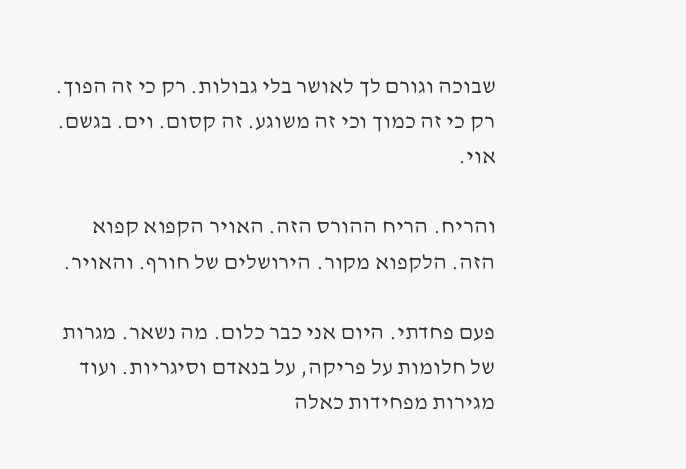שבוכה וגורם לך לאושר בלי גבולות. רק כי זה הפוך. רק כי זה כמוך וכי זה משוגע. זה קסום. וים. בגשם. אוי.

והריח. הריח ההורס הזה. האויר הקפוא קפוא הזה. הלקפוא מקור. הירושלים של חורף. והאויר.

פעם פחדתי. היום אני כבר כלום. מה נשאר. מגרות של חלומות על פריקה, על בנאדם וסיגריות. ועוד מגירות מפחידות כאלה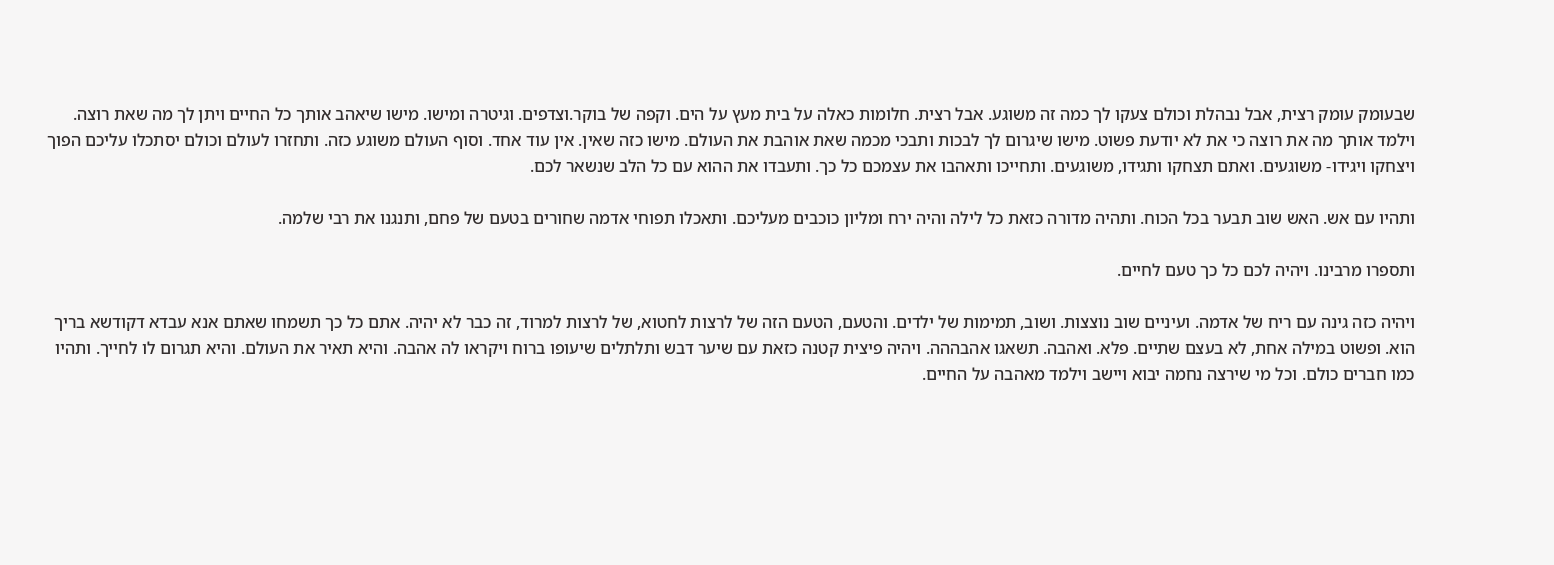שבעומק עומק רצית, אבל נבהלת וכולם צעקו לך כמה זה משוגע. אבל רצית. חלומות כאלה על בית מעץ על הים. וקפה של בוקר.וצדפים. וגיטרה ומישו. מישו שיאהב אותך כל החיים ויתן לך מה שאת רוצה. וילמד אותך מה את רוצה כי את לא יודעת פשוט. מישו שיגרום לך לבכות ותבכי מכמה שאת אוהבת את העולם. מישו כזה שאין. אין עוד אחד. וסוף העולם משוגע כזה. ותחזרו לעולם וכולם יסתכלו עליכם הפוך ויצחקו ויגידו- משוגעים. ואתם תצחקו ותגידו, משוגעים. ותחייכו ותאהבו את עצמכם כל כך. ותעבדו את ההוא עם כל הלב שנשאר לכם.

ותהיו עם אש. האש שוב תבער בכל הכוח. ותהיה מדורה כזאת כל לילה והיה ירח ומליון כוכבים מעליכם. ותאכלו תפוחי אדמה שחורים בטעם של פחם, ותנגנו את רבי שלמה.

ותספרו מרבינו. ויהיה לכם כל כך טעם לחיים.

ויהיה כזה גינה עם ריח של אדמה. ועיניים שוב נוצצות. ושוב, תמימות של ילדים. והטעם, הטעם הזה של לרצות לחטוא, של לרצות למרוד, זה כבר לא יהיה. אתם כל כך תשמחו שאתם אנא עבדא דקודשא בריך הוא. ופשוט במילה אחת, לא בעצם שתיים. פלא. ואהבה. תשאגו אהבההה. ויהיה פיצית קטנה כזאת עם שיער דבש ותלתלים שיעופו ברוח ויקראו לה אהבה. והיא תאיר את העולם. והיא תגרום לו לחייך. ותהיו כמו חברים כולם. וכל מי שירצה נחמה יבוא ויישב וילמד מאהבה על החיים.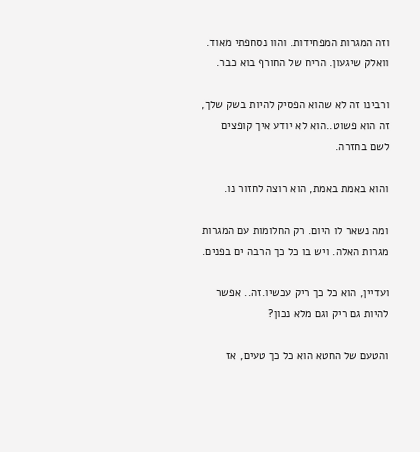וזה המגרות המפחידות. והוו נסחפתי מאוד. וואלק שיגעון. הריח של החורף בוא כבר.

ורבינו זה לא שהוא הפסיק להיות בשק שלך, זה הוא פשוט..הוא לא יודע איך קופצים לשם בחזרה.

והוא באמת באמת, הוא רוצה לחזור נו.

ומה נשאר לו היום. רק החלומות עם המגרות מגרות האלה. ויש בו כל כך הרבה ים בפנים.

ועדיין, הוא כל כך ריק עכשיו.זה.. אפשר להיות גם ריק וגם מלא נכון?

והטעם של החטא הוא כל כך טעים, אז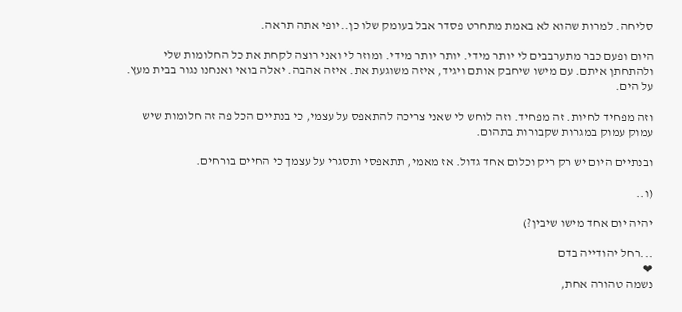סליחה. למרות שהוא לא באמת מתחרט פסדר אבל בעומק שלו כן..יופי אתה תראה.

היום ופעם כבר מתערבבים לי יותר מידי. יותר יותר מידי. ומוזר לי ואני רוצה לקחת את כל החלומות שלי ולהתחתן איתם. עם מישו שיחבק אותם ויגיד, איזה משוגעת את. איזה אהבה. יאלה בואי ואנחנו נגור בבית מעץ. על הים.

וזה מפחיד לחיות. זה מפחיד. וזה לוחש לי שאני צריכה להתאפס על עצמי, כי בנתיים הכל פה זה חלומות שיש עמוק עמוק במגרות שקבורות בתהום.

ובנתיים היום יש רק ריק וכלום אחד גדול. אז מאמי, תתאפסי ותסגרי על עצמך כי החיים בורחים.

(ו..

יהיה יום אחד מישו שיבין?)

...רחל יהודייה בדם
❤
נשמה טהורה אחת,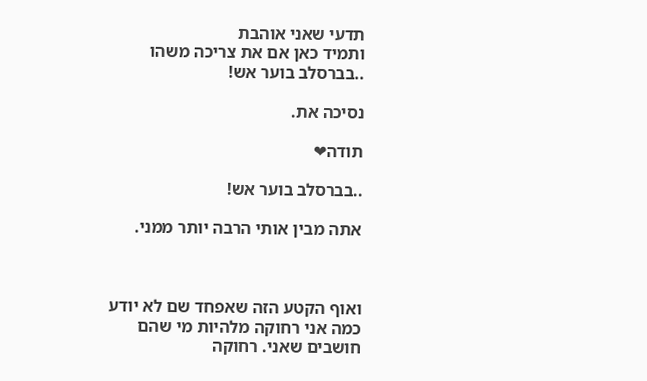תדעי שאני אוהבת
ותמיד כאן אם את צריכה משהו
..בברסלב בוער אש!

נסיכה את.

תודה❤

..בברסלב בוער אש!

אתה מבין אותי הרבה יותר ממני.



ואוף הקטע הזה שאפחד שם לא יודע כמה אני רחוקה מלהיות מי שהם חושבים שאני. רחוקה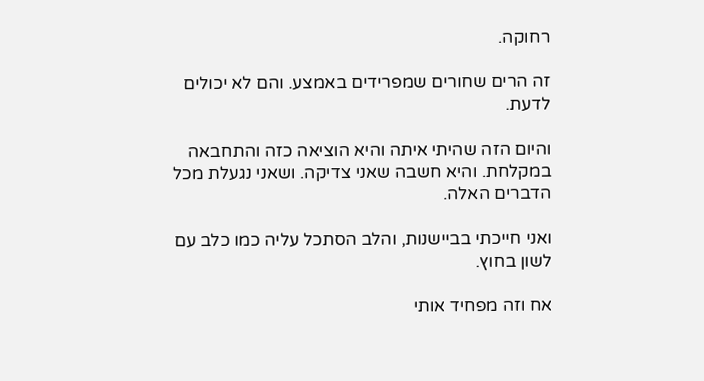רחוקה.

זה הרים שחורים שמפרידים באמצע. והם לא יכולים לדעת.

והיום הזה שהיתי איתה והיא הוציאה כזה והתחבאה במקלחת. והיא חשבה שאני צדיקה. ושאני נגעלת מכל הדברים האלה.

ואני חייכתי בביישנות, והלב הסתכל עליה כמו כלב עם לשון בחוץ.

אח וזה מפחיד אותי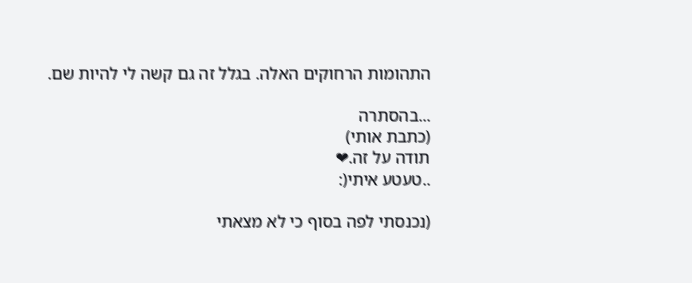התהומות הרחוקים האלה. בגלל זה גם קשה לי להיות שם.

...בהסתרה
(כתבת אותי)
תודה על זה.❤
..טעטע איתי(:

(נכנסתי לפה בסוף כי לא מצאתי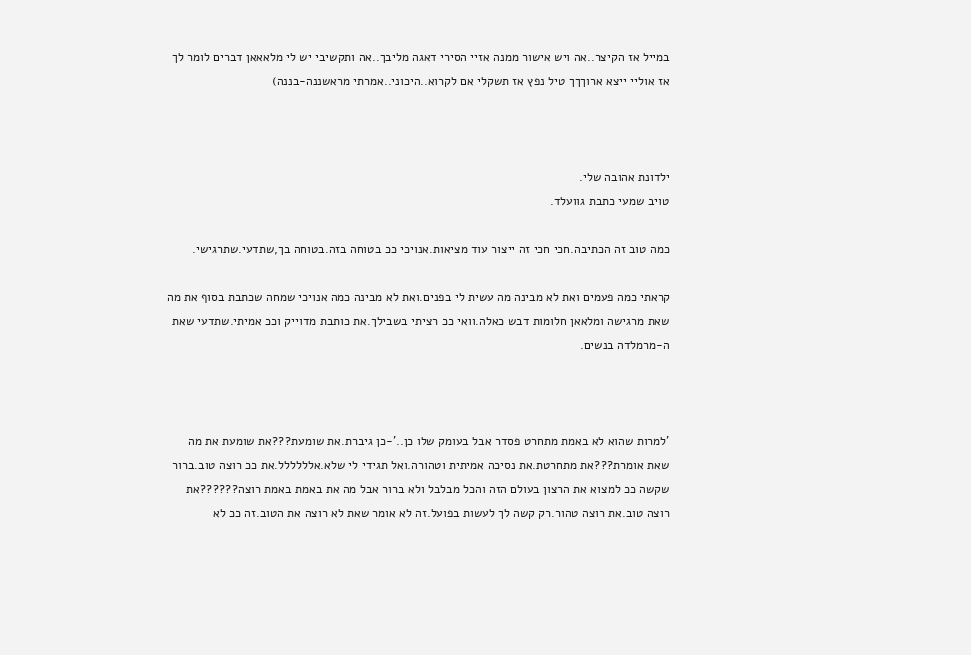במייל אז הקיצר..אה ויש אישור ממנה אזיי הסירי דאגה מליבך..אה ותקשיבי יש לי מלאאאן דברים לומר לך אז אוליי ייצא ארוךךך טיל נפץ אז תשקלי אם לקרוא..היכוני..אמרתי מראשננה-בננה)



ילדונת אהובה שלי.
טויב שמעי כתבת גוועלד.

כמה טוב זה הכתיבה.חכי חכי זה ייצור עוד מציאות.אנויכי ככ בטוחה בזה.בטוחה בך,שתדעי.שתרגישי.

קראתי כמה פעמים ואת לא מבינה מה עשית לי בפנים.ואת לא מבינה כמה אנויכי שמחה שכתבת בסוף את מה שאת מרגישה ומלאאן חלומות דבש כאלה.וואי ככ רציתי בשבילך.את כותבת מדוייק וככ אמיתי.שתדעי שאת ה-מרמלדה בנשים.



'למרות שהוא לא באמת מתחרט פסדר אבל בעומק שלו כן..'-כן גיברת.את שומעת???את שומעת את מה שאת אומרת???את מתחרטת.את נסיכה אמיתית וטהורה.ואל תגידי לי שלא.אלללללל.את ככ רוצה טוב.ברור שקשה ככ למצוא את הרצון בעולם הזה והכל מבלבל ולא ברור אבל מה את באמת באמת רוצה??????את רוצה טוב.את רוצה טהור.רק קשה לך לעשות בפועל.זה לא אומר שאת לא רוצה את הטוב.זה ככ לא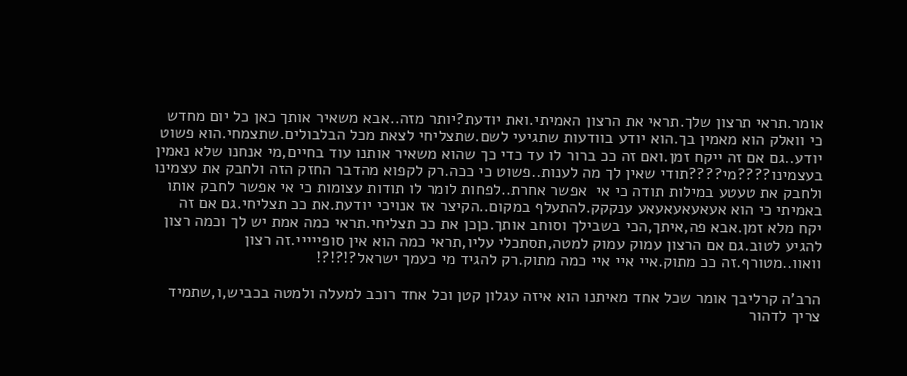אומר.תראי תרצון שלך.תראי את הרצון האמיתי.ואת יודעת?יותר מזה..אבא משאיר אותך כאן כל יום מחדש כי וואלק הוא מאמין בך.הוא יודע בוודעות שתגיעי לשם.שתצליחי לצאת מכל הבלבולים.שתצמחי.הוא פשוט יודע..גם אם זה ייקח זמן.ואם זה ככ ברור לו עד כדי כך שהוא משאיר אותנו עוד בחיים,מי אנחנו שלא נאמין בעצמינו????מי????תודי שאין לך מה לענות..פשוט כי ככה.רק לקפוא מהדבר החזק הזה ולחבק את עצמינו ולחבק את טעטע במילות תודה כי אי  אפשר אחרת..לפחות לומר לו תודות עצומות כי אי אפשר לחבק אותו באמיתי כי הוא אעאעאעאעאע ענקקק.להתעלף במקום..הקיצר אז אנויכי יודעת.את ככ תצליחי.גם אם זה יקח מלא זמן.אבא פה,איתך,הכי בשבילך וסוחב אותך.כןכן את ככ תצליחי.תראי כמה אמת יש לך וכמה רצון להגיע לטוב.גם אם הרצון עמוק עמוק למטה,תסתכלי עליו,תראי כמה הוא אין סופייייי.זה רצון וואוו..מטורף.זה ככ מתוק.איי איי איי כמה מתוק.רק להגיד מי כעמך ישראל?!?!?!

הרב'ה קרליבך אומר שכל אחד מאיתנו הוא איזה עגלון קטן וכל אחד רוכב למעלה ולמטה בכביש,ו,שתמיד צריך לדהור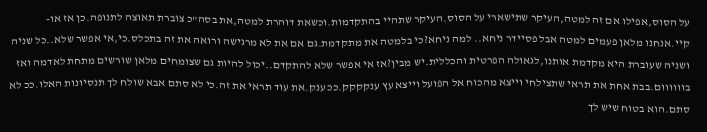על הסוס,אפילו אם זה למטה,העיקר שתישארי על הסוס.העיקר שתהיי בהתקדמות.וכשאת דוהרת למטה,את בסה"כ צוברת תאוצה לתנופה.כן אז או-קיי.אנחנו מלאן פעמים למטה אבל פסיידר ניחא.. למה ניחא?כי בלמטה את מתקדמת.גם אם את לא מרגישה ורואה את זה בתכלס.כי,אי אפשר שלא..כל שניה ושניה שעוברת היא מקדמת אותנו,לגאולה הפרטית והכללית.יש מבין?אז אי אפשר שלא להתקדם..יכול להיות גם שצומחים מלאן שורשים מתחת לאדמה ואז בוווווום.בבת אחת את תראי שתצילחי וייצא מהכוח אל הפועל וייצא עץ ענקקקק.ככ ענק.את עוד תראי את זה.כי לא סתם אבא שולח לך תנסיונות האלו.ככ לא סתם.הוא בטוח שיש לך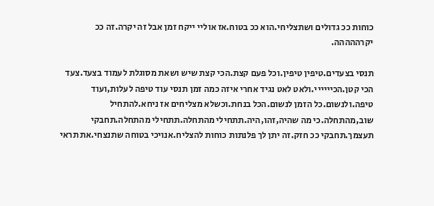כוחות ככ גדולים ושתצליחי.הוא ככ בטוח.אז אוליי ייקח זמן אבל זה יקרה.זה ככ יקרההההה.

תנסי בצעדים.טיפין טיפין.וכל פעם קצת.הכי קצת שיש ושאת מסוגלת לעמוד בצעד.צעד הכי קטן.הכיייייי.ולאט לאט נגיד אחרי איזה כמה זמן תנסי עוד טיפה לעלות,ועוד טיפה.ולנשום.כל הזמן לנשום.הכל בנחת.וכשלא מצליחים אז ניחא.להתחיל שוב,מהתחלה.כי מה שהיה,זהו,היה.תתחילי מהתחלה.תתחילי מהתחלה.תחבקי תעצמך.תחבקי ככ חזק.זה יתן לך פלנתות כוחות להצליח.אנויכי בטוחה שתנצחי.את תראי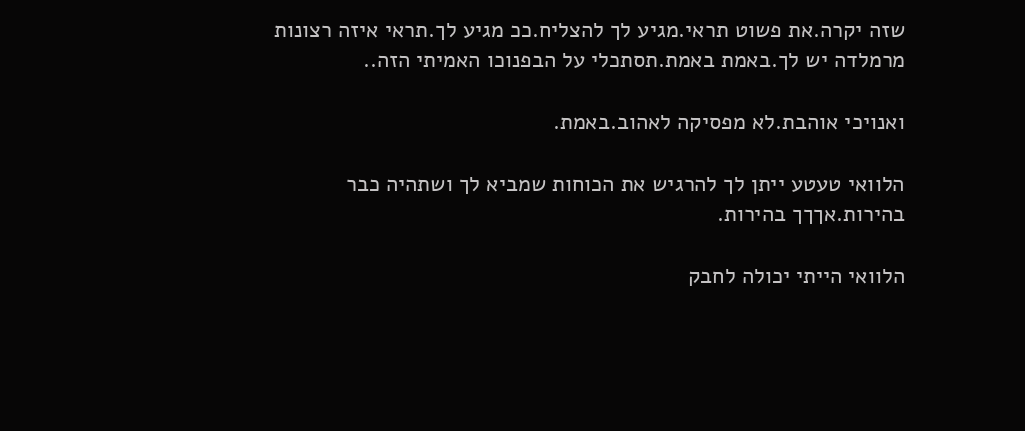שזה יקרה.את פשוט תראי.מגיע לך להצליח.ככ מגיע לך.תראי איזה רצונות מרמלדה יש לך.באמת באמת.תסתכלי על הבפנוכו האמיתי הזה..

ואנויכי אוהבת.לא מפסיקה לאהוב.באמת.

הלוואי טעטע ייתן לך להרגיש את הכוחות שמביא לך ושתהיה כבר בהירות.אךךך בהירות.

הלוואי הייתי יכולה לחבק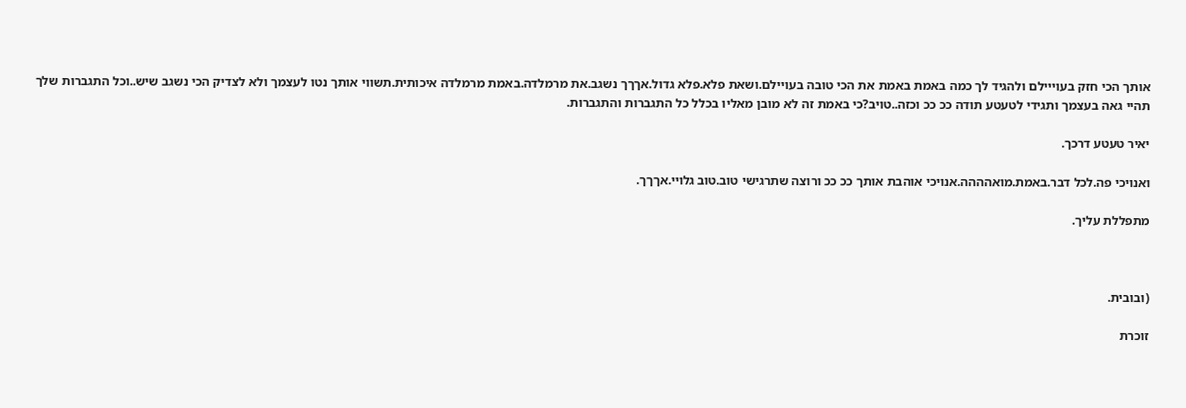אותך הכי חזק בעוייילם ולהגיד לך כמה באמת באמת את הכי טובה בעויילם.ושאת פלא.פלא גדול.אךךך נשגב.את מרמלדה.באמת מרמלדה איכותית.תשווי אותך נטו לעצמך ולא לצדיק הכי נשגב שיש..וכל התגברות שלך תהיי גאה בעצמך ותגידי לטעטע תודה ככ ככ וכזה..טויב?כי באמת זה לא מובן מאליו בכלל כל התגברות והתגברות.

יאיר טעטע דרכך.

ואנויכי פה.לכל דבר.באמת.מואהההה.אנויכי אוהבת אותך ככ ככ ורוצה שתרגישי טוב.טוב גלויי.אךךך.

מתפללת עליך.



(ובובית.

זוכרת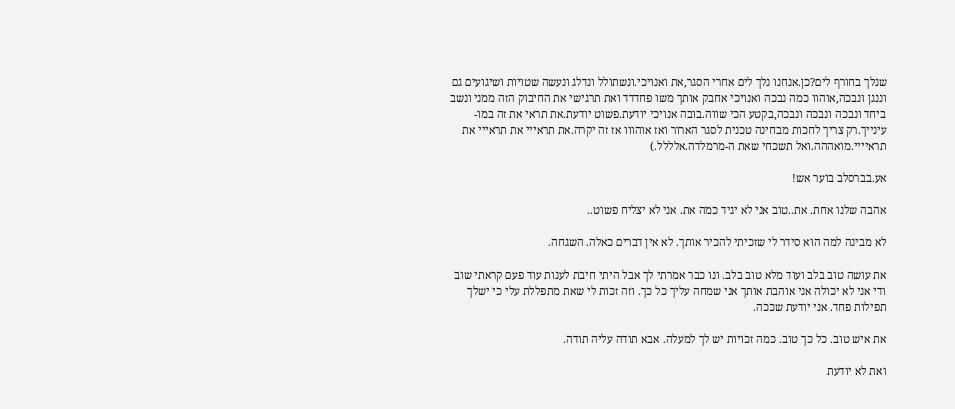שנלך בחורף לים?כן.אנחנו נלך לים אחרי הסגר,את ואנויכי.ונשתולל ונדלג ונעשה שטויות ושיגועים גם וננגן ונבכה,אוהוו כמה נבכה ואנויכי אחבק אותך משו פחדדד ואת תרגישי את החיבוק הזה ממני ונשב ביחד ונבכה ונבכה ונבכה,בקטע הכי שווה.בובה אנויכי יודעת.פשוט יודעת.את תראי את זה במו-עינייך.רק צריך לחכות מבחינה טכנית לסגר הארור ואז אוהווו אז זה יקרה.את תראייי את תראייי את תראיייי.מואההה.ואל תשכחי שאת ה-מרמלדה.אלללל.)

אע.בברסלב בוער אש!

אהבה שלנו אחת. את..טוב אני לא יגיד כמה את. אני לא יצליח פשוט..

לא מבינה למה הוא סידר לי שזכיתי להכיר אותך. לא אין דברים כאלה. השגחה.

את עושה טוב בלב ועוד מלא טוב בלב. ונו כבר אמרתי לך אבל היתי חיבת לענות עוד פעם קראתי שוב ודי אני לא יכולה אני אוהבת אותך אני שמחה עליך כל כך. וזה זכות לי שאת מתפללת עלי כי ישלך תפילות פחד. אני יודעת שככה.

את איש טוב. כל כך טוב. כמה זכויות יש לך למעלה. אבא תודה עליה תודה.

ואת לא יודעת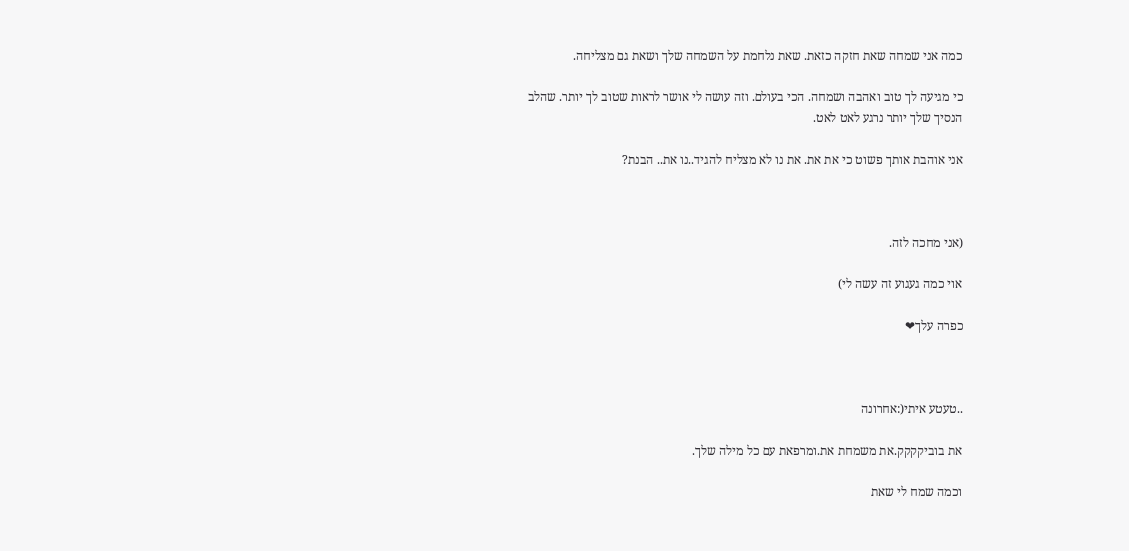כמה אני שמחה שאת חזקה כזאת. שאת נלחמת על השמחה שלך ושאת גם מצליחה.

כי מגיעה לך טוב ואהבה ושמחה. הכי בעולם. וזה עושה לי אושר לראות שטוב לך יותר. שהלב הנסיך שלך יותר נרגע לאט לאט.

אני אוהבת אותך פשוט כי את את. את נו לא מצליח להגיד..נו את.. הבנת?



(אני מחכה לזה.

אוי כמה געגוע זה עשה לי)

כפרה עלך❤



..טעטע איתי(:אחרונה

את בוביקקקק.את משמחת את.ומרפאת עם כל מילה שלך.

וכמה שמח לי שאת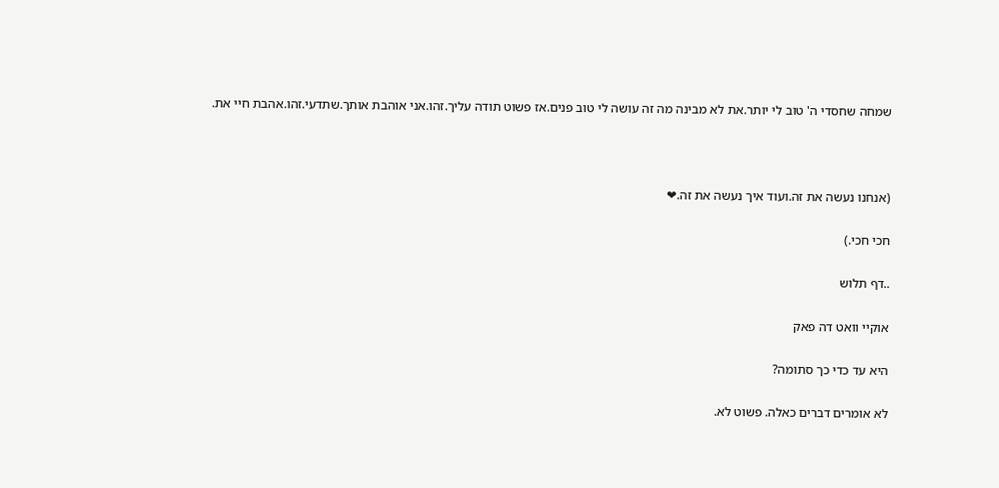שמחה שחסדי ה' טוב לי יותר.את לא מבינה מה זה עושה לי טוב פנים.אז פשוט תודה עליך.זהו.אני אוהבת אותך.שתדעי.זהו.אהבת חיי את.



(אנחנו נעשה את זה.ועוד איך נעשה את זה.❤

חכי חכי.)

..דף תלוש

אוקיי וואט דה פאק

היא עד כדי כך סתומה?

לא אומרים דברים כאלה. פשוט לא.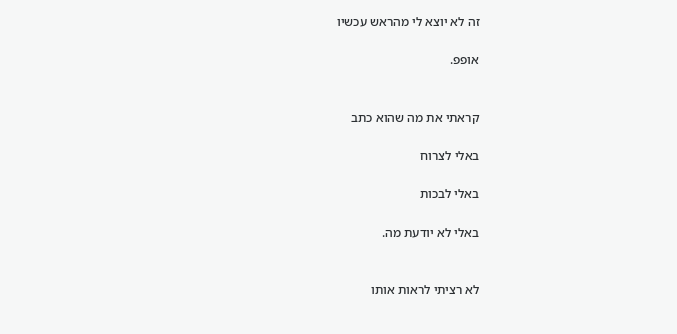זה לא יוצא לי מהראש עכשיו

אופפ.


קראתי את מה שהוא כתב

באלי לצרוח

באלי לבכות

באלי לא יודעת מה.


לא רציתי לראות אותו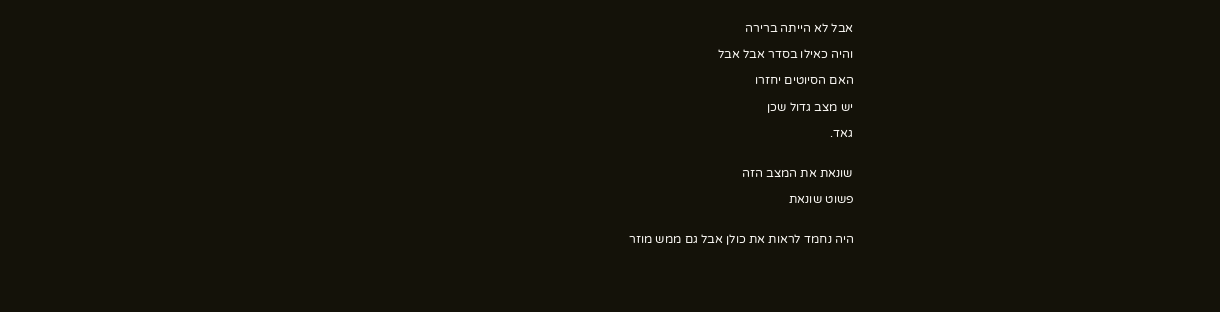אבל לא הייתה ברירה

והיה כאילו בסדר אבל אבל

האם הסיוטים יחזרו

יש מצב גדול שכן

גאד.


שונאת את המצב הזה

פשוט שונאת


היה נחמד לראות את כולן אבל גם ממש מוזר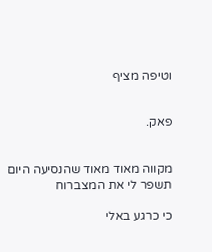וטיפה מציף


פאק.


מקווה מאוד מאוד שהנסיעה היום תשפר לי את המצברוח

כי כרגע באלי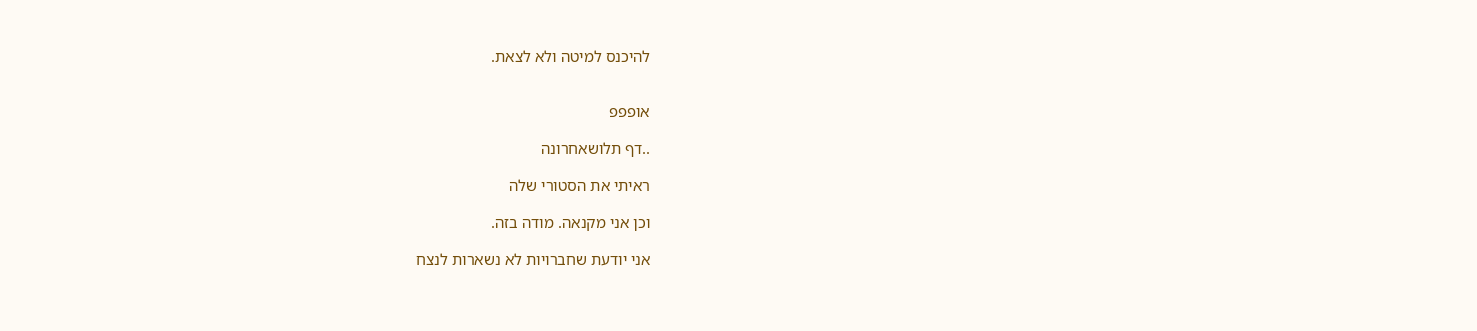להיכנס למיטה ולא לצאת.


אופפפ

..דף תלושאחרונה

ראיתי את הסטורי שלה

וכן אני מקנאה. מודה בזה.

אני יודעת שחברויות לא נשארות לנצח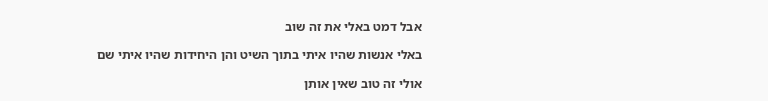אבל דמט באלי את זה שוב

באלי אנשות שהיו איתי בתוך השיט והן היחידות שהיו איתי שם

אולי זה טוב שאין אותן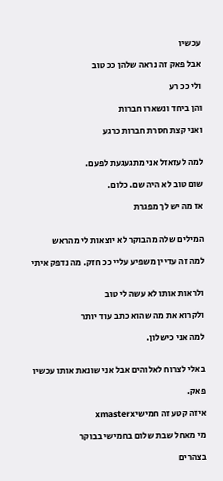עכשיו

אבל פאק זה נראה שלהן ככ טוב

ולי ככ רע

והן ביחד ונשארו חברות

ואני קצת חסרת חברות כרגע


למה לעזאזל אני מתגעגעת לפעם.

שום טוב לא היה שם. כלום.

אז מה יש לך מפגרת


המילים שלה מהבוקר לא יוצאות לי מהראש

למה זה עדיין משפיע עליי ככ חזק. מה נדפק איתי


ולראות אותו לא עשה לי טוב

ולקרוא את מה שהוא כתב עוד יותר

למה אני כישלון.


באלי לצרוח לאלוהים אבל אני שונאת אותו עכשיו

פאק.

איזה קטע זה חמישיxmasterx

מי מאחל שבת שלום בחמישי בבוקר

בצהרים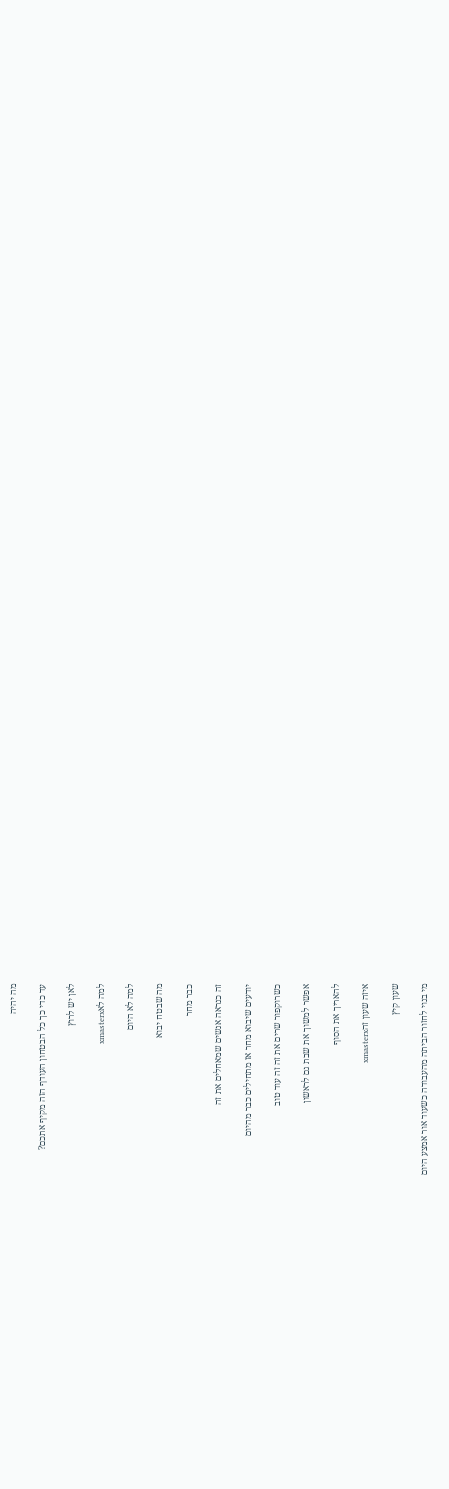מה יהיה

עד כדי כך כל הבטחון העודף הזה מקיף אתכם?

לאן יש לרוץ

למה לאxmasterx

למה לא היום

מה שבטח יבוא

כבר מחר

זה כנראה אנשים שמאחלים את זה

יודעים שיבוא מחר אז מתחילים כבר מהיום

כשרוקפור שרים את זה זה עוד טוב

אפשר למשוך את שבת גם לראשון

להאריך את הסוף

איזה שעון זהxmasterx

שעון קיץ

מי בנוי לחזור הביתה מהעבודה כשעוד אור אמצע היום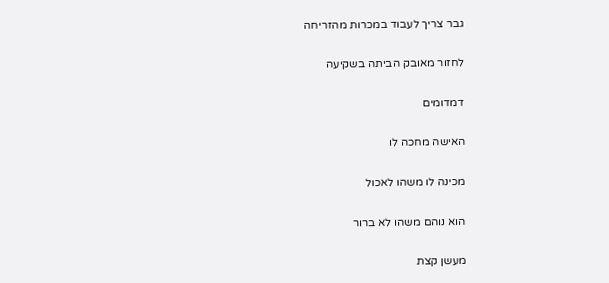גבר צריך לעבוד במכרות מהזריחה

לחזור מאובק הביתה בשקיעה

דמדומים

האישה מחכה לו

מכינה לו משהו לאכול

הוא נוהם משהו לא ברור

מעשן קצת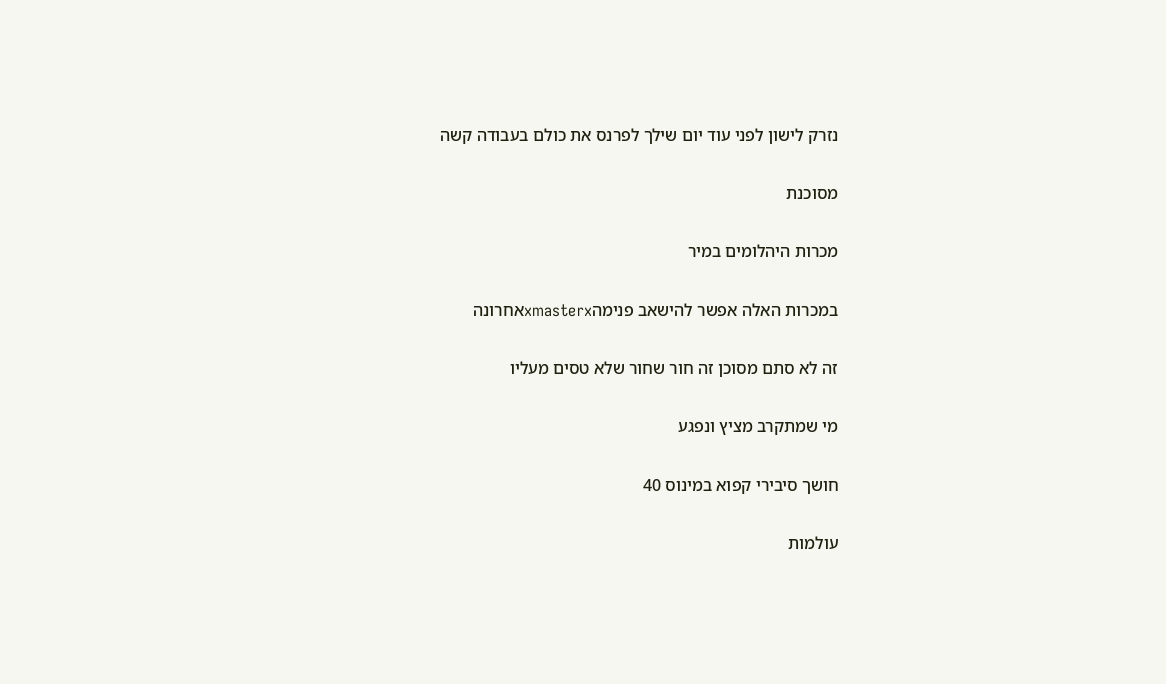נזרק לישון לפני עוד יום שילך לפרנס את כולם בעבודה קשה

מסוכנת

מכרות היהלומים במיר

במכרות האלה אפשר להישאב פנימהxmasterxאחרונה

זה לא סתם מסוכן זה חור שחור שלא טסים מעליו

מי שמתקרב מציץ ונפגע

חושך סיבירי קפוא במינוס 40

עולמות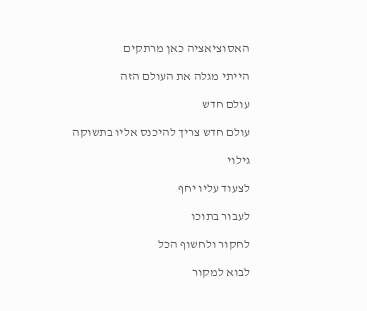האסוציאציה כאן מרתקים

הייתי מגלה את העולם הזה

עולם חדש

עולם חדש צריך להיכנס אליו בתשוקה

גילוי

לצעוד עליו יחף

לעבור בתוכו

לחקור ולחשוף הכל

לבוא למקור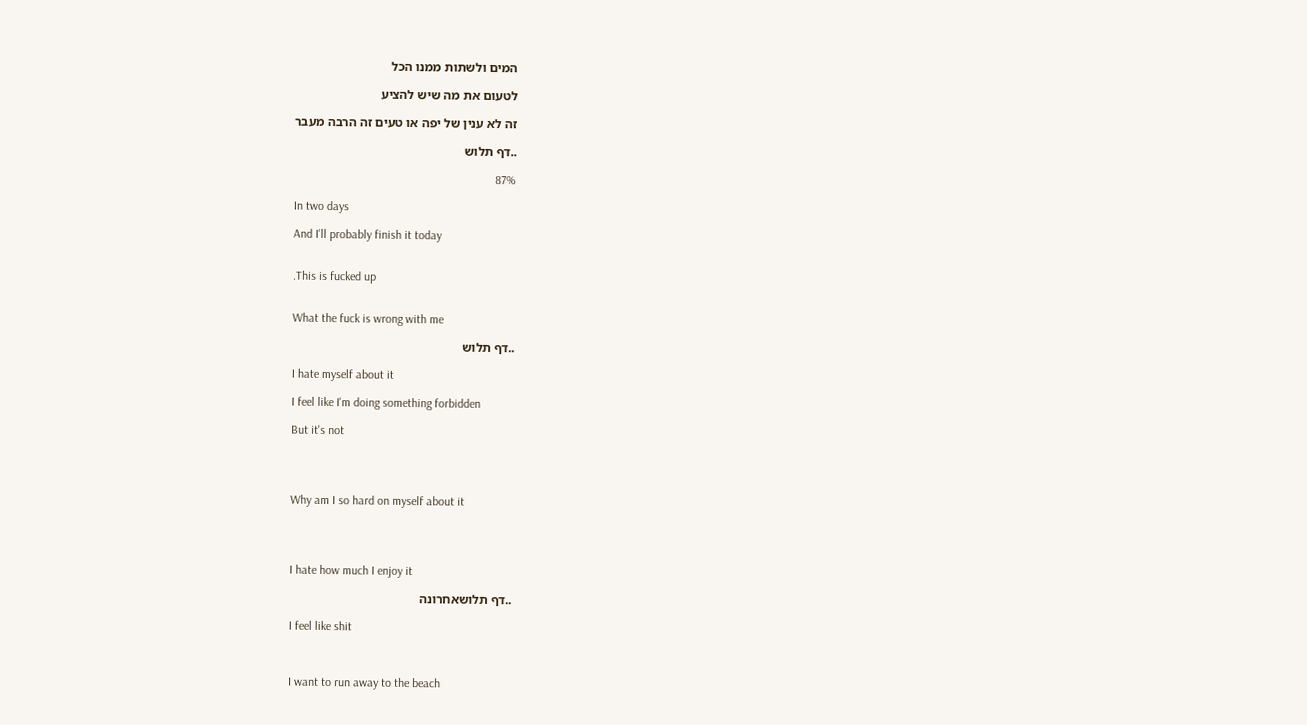המים ולשתות ממנו הכל

לטעום את מה שיש להציע

זה לא ענין של יפה או טעים זה הרבה מעבר

..דף תלוש

87%

In two days

And I'll probably finish it today


.This is fucked up


What the fuck is wrong with me

..דף תלוש

I hate myself about it

I feel like I'm doing something forbidden

But it's not




Why am I so hard on myself about it




I hate how much I enjoy it

..דף תלושאחרונה

I feel like shit



I want to run away to the beach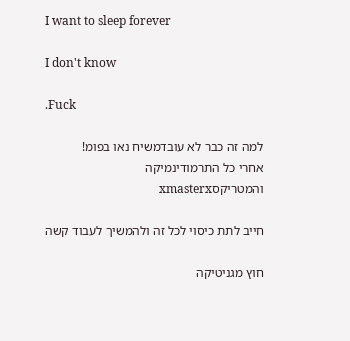I want to sleep forever

I don't know

.Fuck

למה זה כבר לא עובדמשיח נאו בפומ!
אחרי כל התרמודינמיקה והמטריקסxmasterx

חייב לתת כיסוי לכל זה ולהמשיך לעבוד קשה

חוץ מגניטיקה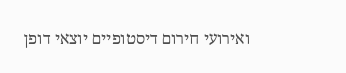ואירועי חירום דיסטופיים יוצאי דופן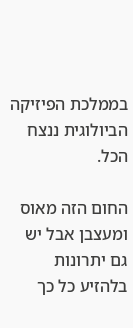בממלכת הפיזיקה הביולוגית ננצח הכל.

החום הזה מאוס ומעצבן אבל יש גם יתרונות בלהזיע כל כך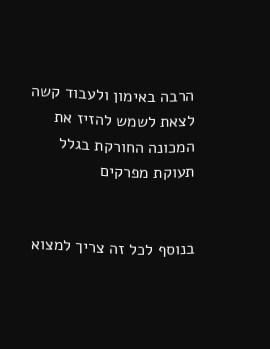הרבה באימון ולעבוד קשה לצאת לשמש להזיז את המכונה החורקת בגלל תעוקת מפרקים


בנוסף לכל זה צריך למצוא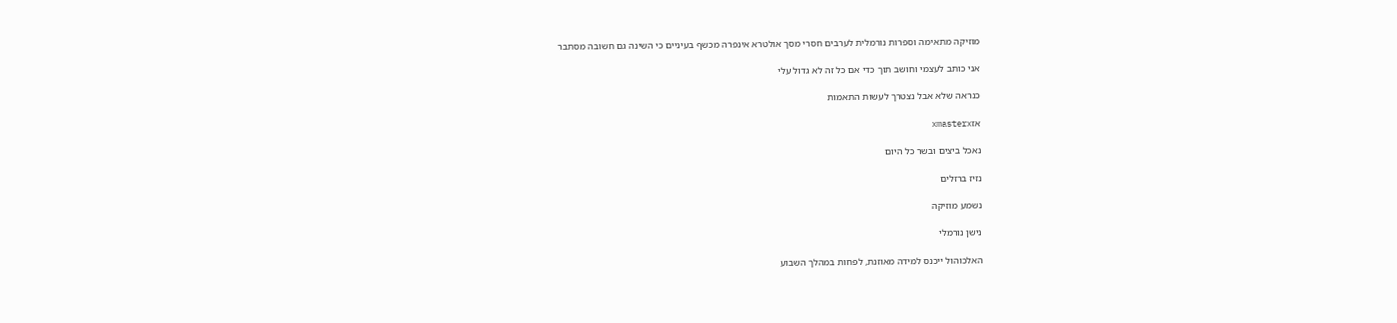מוזיקה מתאימה וספרות נורמלית לערבים חסרי מסך אולטרא אינפרה מכשף בעיניים כי השינה גם חשובה מסתבר

אני כותב לעצמי וחושב תוך כדי אם כל זה לא גדול עלי

כנראה שלא אבל נצטרך לעשות התאמות

אזxmasterx

נאכל ביצים ובשר כל היום

נזיז ברזלים

נשמע מוזיקה

נישן נורמלי

האלכוהול ייכנס למידה מאוזנת, לפחות במהלך השבוע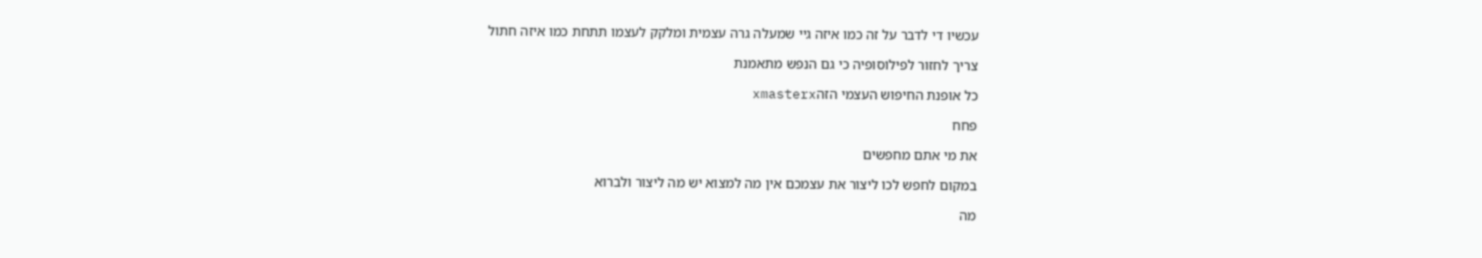עכשיו די לדבר על זה כמו איזה גיי שמעלה גרה עצמית ומלקק לעצמו תתחת כמו איזה חתול

צריך לחזור לפילוסופיה כי גם הנפש מתאמנת

כל אופנת החיפוש העצמי הזהxmasterx

פחח

את מי אתם מחפשים

במקום לחפש לכו ליצור את עצמכם אין מה למצוא יש מה ליצור ולברוא

מה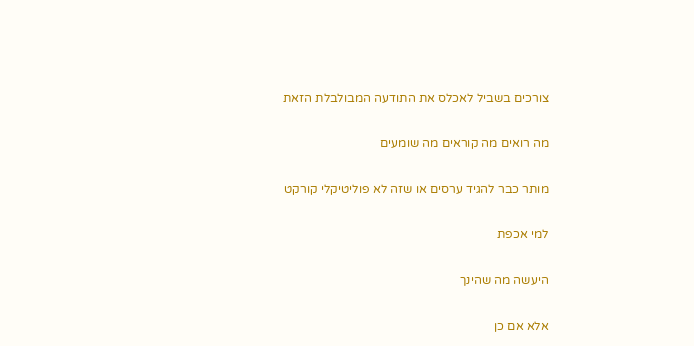צורכים בשביל לאכלס את התודעה המבולבלת הזאת

מה רואים מה קוראים מה שומעים

מותר כבר להגיד ערסים או שזה לא פוליטיקלי קורקט

למי אכפת

היעשה מה שהינך

אלא אם כן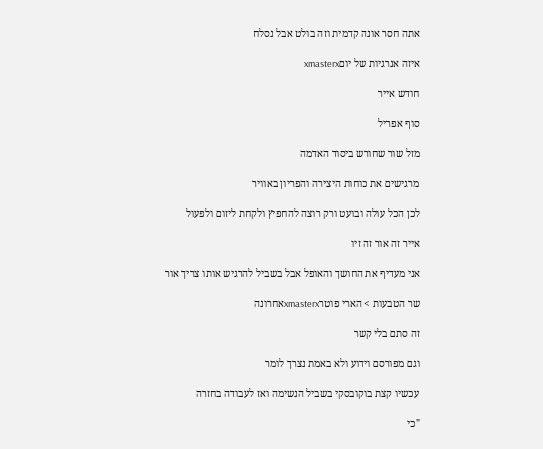אתה חסר אונה קדמית וזה בולט אבל נסלח

איזה אנרגיות של יוםxmasterx

חודש אייר

סוף אפריל

מזל שור שחורש ביסוד האדמה

מרגישים את כוחות היצירה והפריון באוויר

לכן הכל עולה ובועט ורק רוצה להחפיץ ולקחת ליזום ולפעול

אייר זה אור זה זיו

אני מעדיף את החושך והאופל אבל בשביל להרגיש אותו צריך אור

שר הטבעות > הארי פוטרxmasterxאחרונה

זה סתם בלי קשר

וגם מפורסם וידוע ולא באמת נצרך לומר

עכשיו קצת בוקובסקי בשביל הנשימה ואז לעבודה בחזרה

"כי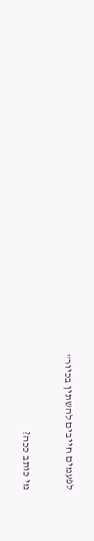לפעמים חייבים להשתין בכיור"

מי כותב ככה?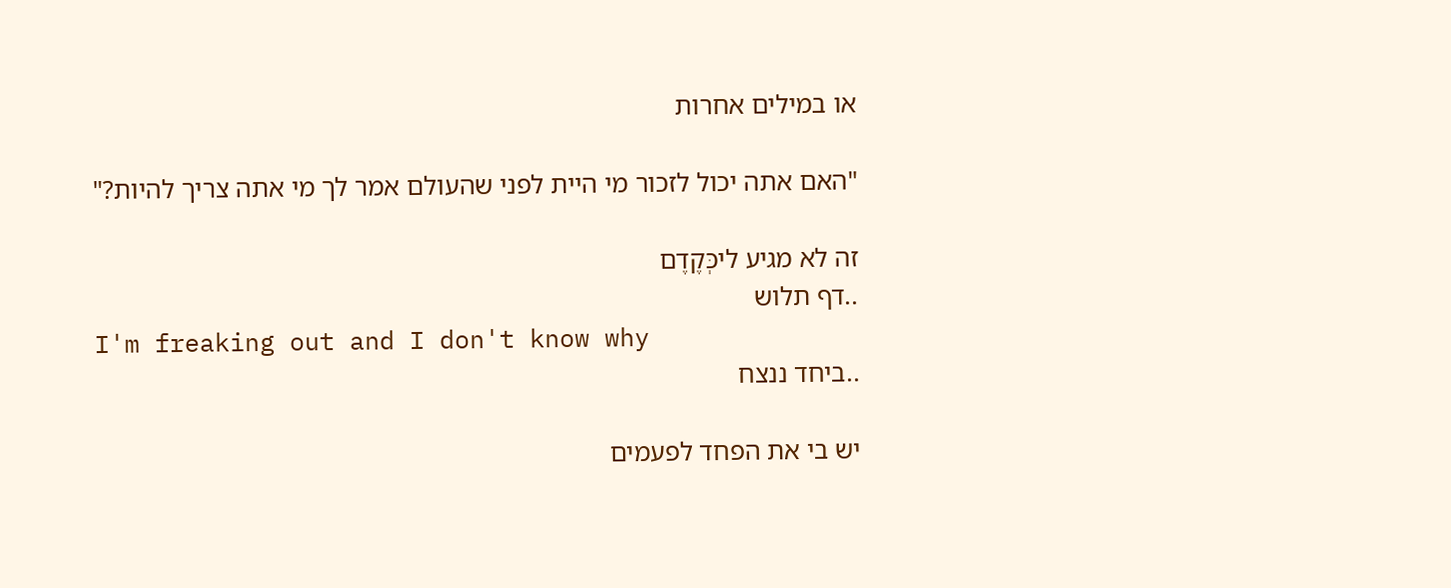או במילים אחרות

"האם אתה יכול לזכור מי היית לפני שהעולם אמר לך מי אתה צריך להיות?"

זה לא מגיע ליכְּקֶדֶם
..דף תלוש
I'm freaking out and I don't know why
..ביחד ננצח

יש בי את הפחד לפעמים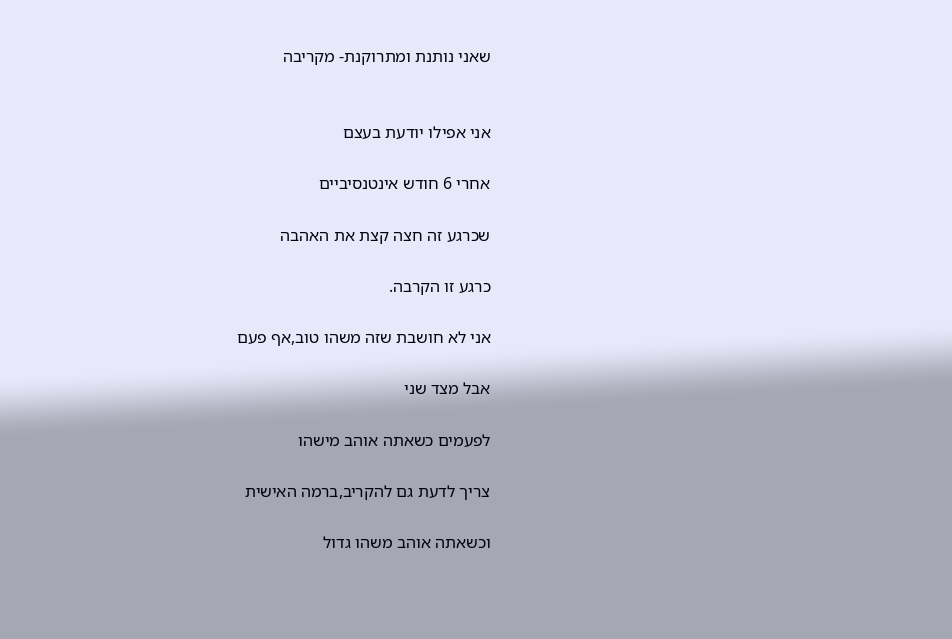שאני נותנת ומתרוקנת- מקריבה


אני אפילו יודעת בעצם

אחרי 6 חודש אינטנסיביים

שכרגע זה חצה קצת את האהבה

כרגע זו הקרבה.

אני לא חושבת שזה משהו טוב,אף פעם

אבל מצד שני

לפעמים כשאתה אוהב מישהו

צריך לדעת גם להקריב,ברמה האישית

וכשאתה אוהב משהו גדול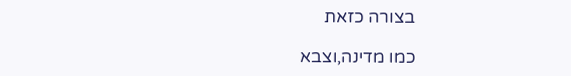בצורה כזאת

כמו מדינה,וצבא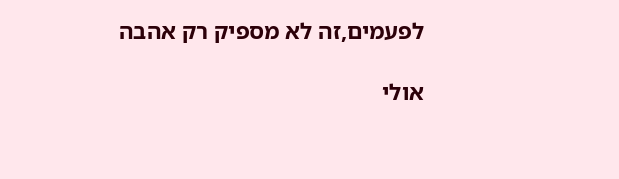לפעמים,זה לא מספיק רק אהבה

אולי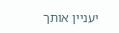יעניין אותך